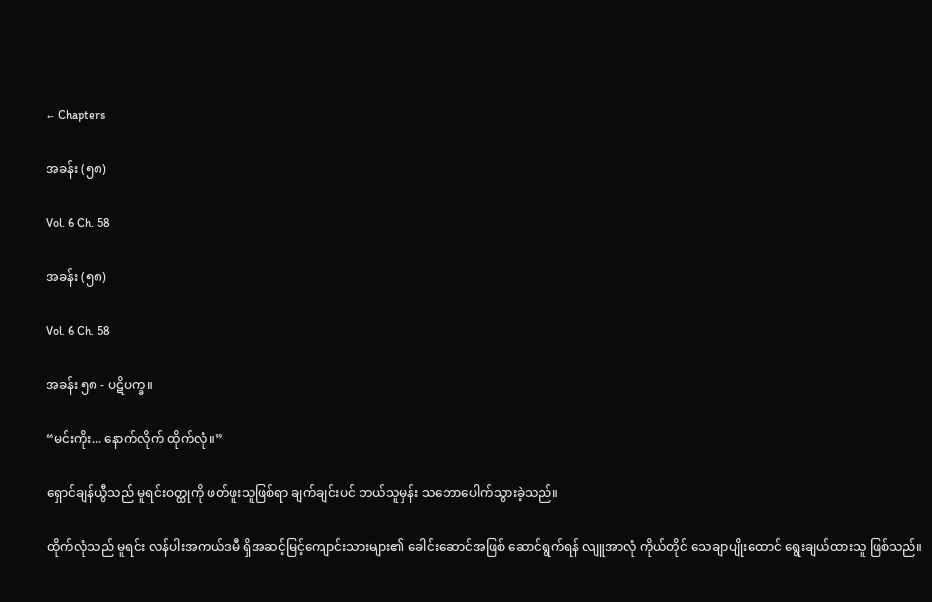← Chapters

အခန်း (၅၈)

Vol. 6 Ch. 58

အခန်း (၅၈)

Vol. 6 Ch. 58

အခန်း ၅၈ - ပဋိပက္ခ။

“မင်းကိုး... နောက်လိုက် ထိုက်လုံ။”

ရှောင်ချန်ယွီသည် မူရင်းဝတ္ထုကို ဖတ်ဖူးသူဖြစ်ရာ ချက်ချင်းပင် ဘယ်သူမှန်း သဘောပေါက်သွားခဲ့သည်။

ထိုက်လုံသည် မူရင်း လန်ပါးအကယ်ဒမီ ရှိအဆင့်မြင့်ကျောင်းသားများ၏ ခေါင်းဆောင်အဖြစ် ဆောင်ရွက်ရန် လျူအာလုံ ကိုယ်တိုင် သေချာပျိုးထောင် ရွေးချယ်ထားသူ ဖြစ်သည်။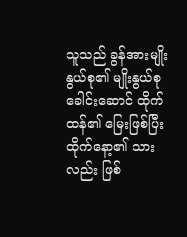သူသည် ခွန်အားမျိုးနွယ်စု၏ မျိုးနွယ်စုခေါင်းဆောင် ထိုက်ထန်၏ မြေးဖြစ်ပြီး ထိုက်နော့၏ သားလည်း ဖြစ်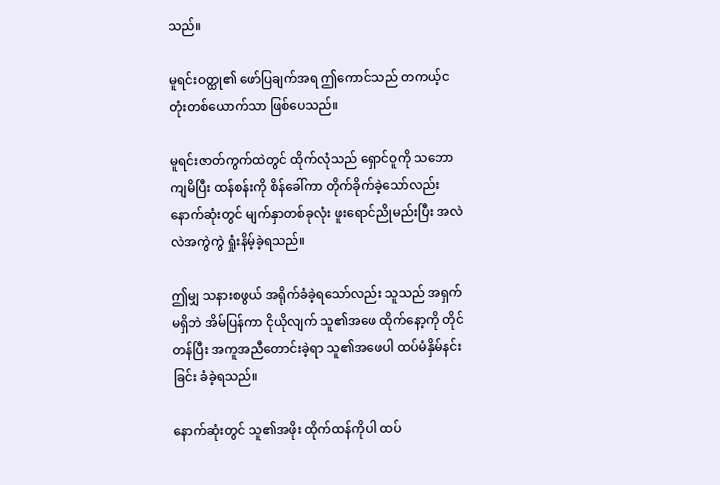သည်။

မူရင်းဝတ္ထု၏ ဖော်ပြချက်အရ ဤကောင်သည် တကယ့်ငတုံးတစ်ယောက်သာ ဖြစ်ပေသည်။

မူရင်းဇာတ်ကွက်ထဲတွင် ထိုက်လုံသည် ရှောင်ဝူကို သဘောကျမိပြီး ထန်စန်းကို စိန်ခေါ်ကာ တိုက်ခိုက်ခဲ့သော်လည်း နောက်ဆုံးတွင် မျက်နှာတစ်ခုလုံး ဖူးရောင်ညိုမည်းပြီး အလဲလဲအကွဲကွဲ ရှုံးနိမ့်ခဲ့ရသည်။

ဤမျှ သနားစဖွယ် အရိုက်ခံခဲ့ရသော်လည်း သူသည် အရှက်မရှိဘဲ အိမ်ပြန်ကာ ငိုယိုလျက် သူ၏အဖေ ထိုက်နော့ကို တိုင်တန်ပြီး အကူအညီတောင်းခဲ့ရာ သူ၏အဖေပါ ထပ်မံနှိမ်နင်းခြင်း ခံခဲ့ရသည်။

နောက်ဆုံးတွင် သူ၏အဖိုး ထိုက်ထန်ကိုပါ ထပ်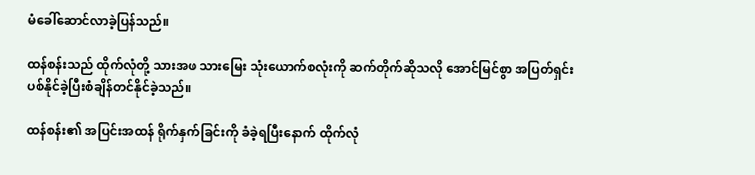မံခေါ်ဆောင်လာခဲ့ပြန်သည်။

ထန်စန်းသည် ထိုက်လုံတို့ သားအဖ သားမြေး သုံးယောက်စလုံးကို ဆက်တိုက်ဆိုသလို အောင်မြင်စွာ အပြတ်ရှင်းပစ်နိုင်ခဲ့ပြီးစံချိန်တင်နိုင်ခဲ့သည်။

ထန်စန်း၏ အပြင်းအထန် ရိုက်နှက်ခြင်းကို ခံခဲ့ရပြီးနောက် ထိုက်လုံ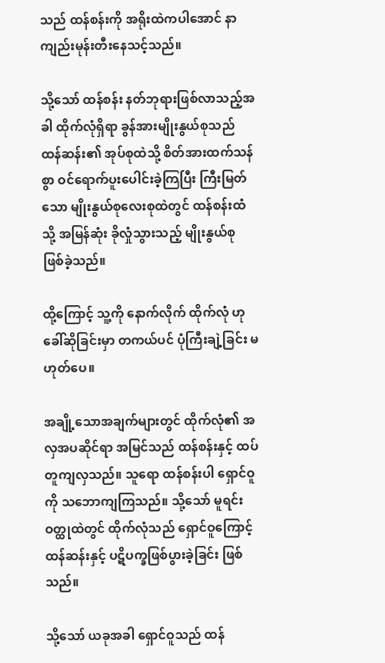သည် ထန်စန်းကို အရိုးထဲကပါအောင် နာကျည်းမုန်းတီးနေသင့်သည်။

သို့သော် ထန်စန်း နတ်ဘုရားဖြစ်လာသည့်အခါ ထိုက်လုံရှိရာ ခွန်အားမျိုးနွယ်စုသည် ထန်ဆန်း၏ အုပ်စုထဲသို့ စိတ်အားထက်သန်စွာ ဝင်ရောက်ပူးပေါင်းခဲ့ကြပြီး ကြီးမြတ်သော မျိုးနွယ်စုလေးစုထဲတွင် ထန်စန်းထံသို့ အမြန်ဆုံး ခိုလှုံသွားသည့် မျိုးနွယ်စု ဖြစ်ခဲ့သည်။

ထို့ကြောင့် သူ့ကို နောက်လိုက် ထိုက်လုံ ဟု ခေါ်ဆိုခြင်းမှာ တကယ်ပင် ပုံကြီးချဲ့ခြင်း မဟုတ်ပေ။

အချို့သောအချက်များတွင် ထိုက်လုံ၏ အလှအပဆိုင်ရာ အမြင်သည် ထန်စန်းနှင့် ထပ်တူကျလှသည်။ သူရော ထန်စန်းပါ ရှောင်ဝူကို သဘောကျကြသည်။ သို့သော် မူရင်းဝတ္ထုထဲတွင် ထိုက်လုံသည် ရှောင်ဝူကြောင့် ထန်ဆန်းနှင့် ပဋိပက္ခဖြစ်ပွားခဲ့ခြင်း ဖြစ်သည်။

သို့သော် ယခုအခါ ရှောင်ဝူသည် ထန်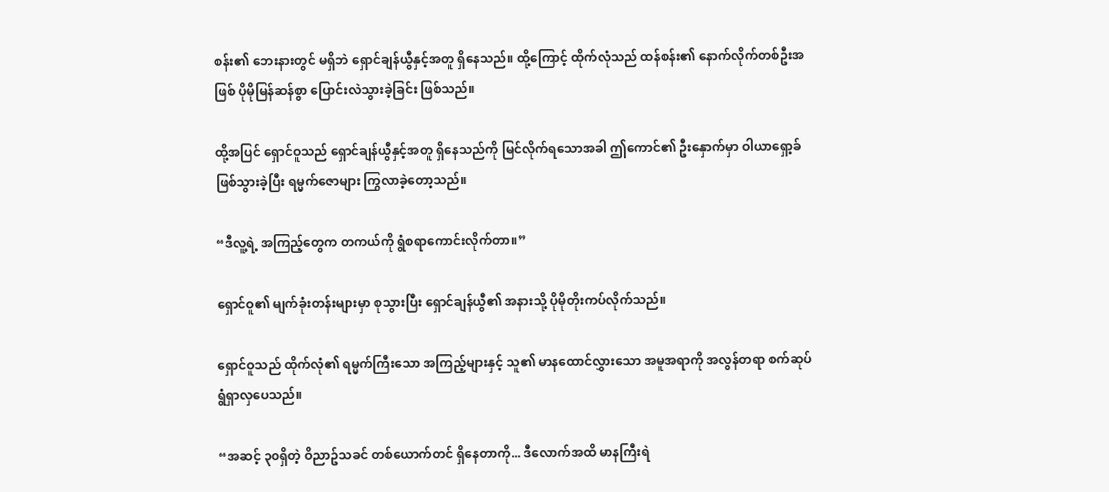စန်း၏ ဘေးနားတွင် မရှိဘဲ ရှောင်ချန်ယွီနှင့်အတူ ရှိနေသည်။ ထို့ကြောင့် ထိုက်လုံသည် ထန်စန်း၏ နောက်လိုက်တစ်ဦးအဖြစ် ပိုမိုမြန်ဆန်စွာ ပြောင်းလဲသွားခဲ့ခြင်း ဖြစ်သည်။

ထို့အပြင် ရှောင်ဝူသည် ရှောင်ချန်ယွီနှင့်အတူ ရှိနေသည်ကို မြင်လိုက်ရသောအခါ ဤကောင်၏ ဦးနှောက်မှာ ဝါယာရှော့ခ် ဖြစ်သွားခဲ့ပြီး ရမ္မက်ဇောများ ကြွလာခဲ့တော့သည်။

“ဒီလူ့ရဲ့ အကြည့်တွေက တကယ်ကို ရွံစရာကောင်းလိုက်တာ။”

ရှောင်ဝူ၏ မျက်ခုံးတန်းများမှာ စုသွားပြီး ရှောင်ချန်ယွီ၏ အနားသို့ ပိုမိုတိုးကပ်လိုက်သည်။

ရှောင်ဝူသည် ထိုက်လုံ၏ ရမ္မက်ကြီးသော အကြည့်များနှင့် သူ၏ မာနထောင်လွှားသော အမူအရာကို အလွန်တရာ စက်ဆုပ်ရွံရှာလှပေသည်။

“အဆင့် ၃၀ရှိတဲ့ ဝိညာဥ်သခင် တစ်ယောက်တင် ရှိနေတာကို... ဒီလောက်အထိ မာနကြီးရဲ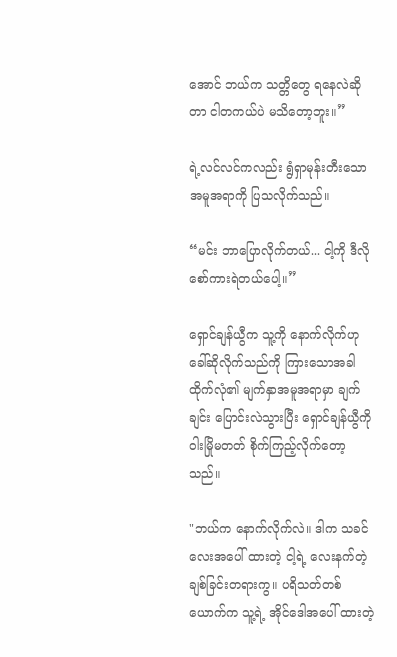အောင် ဘယ်က သတ္တိတွေ ရနေလဲဆိုတာ ငါတကယ်ပဲ မသိတော့ဘူး။”

ရဲ့လင်လင်ကလည်း ရွံရှာမုန်းတီးသော အမူအရာကို ပြသလိုက်သည်။

“မင်း ဘာပြောလိုက်တယ်... ငါ့ကို ဒီလို စော်ကားရဲတယ်ပေါ့။”

ရှောင်ချန်ယွီက သူ့ကို နောက်လိုက်ဟု ခေါ်ဆိုလိုက်သည်ကို ကြားသောအခါ ထိုက်လုံ၏ မျက်နှာအမူအရာမှာ ချက်ချင်း ပြောင်းလဲသွားပြီး ရှောင်ချန်ယွီကို ဝါးမြိုမတတ် စိုက်ကြည့်လိုက်တော့သည်။

"ဘယ်က နောက်လိုက်လဲ။ ဒါက သခင်လေးအပေါ် ထားတဲ့ ငါ့ရဲ့ လေးနက်တဲ့ ချစ်ခြင်းတရားကွ။ ပရိသတ်တစ်ယောက်က သူ့ရဲ့ အိုင်ဒေါအပေါ် ထားတဲ့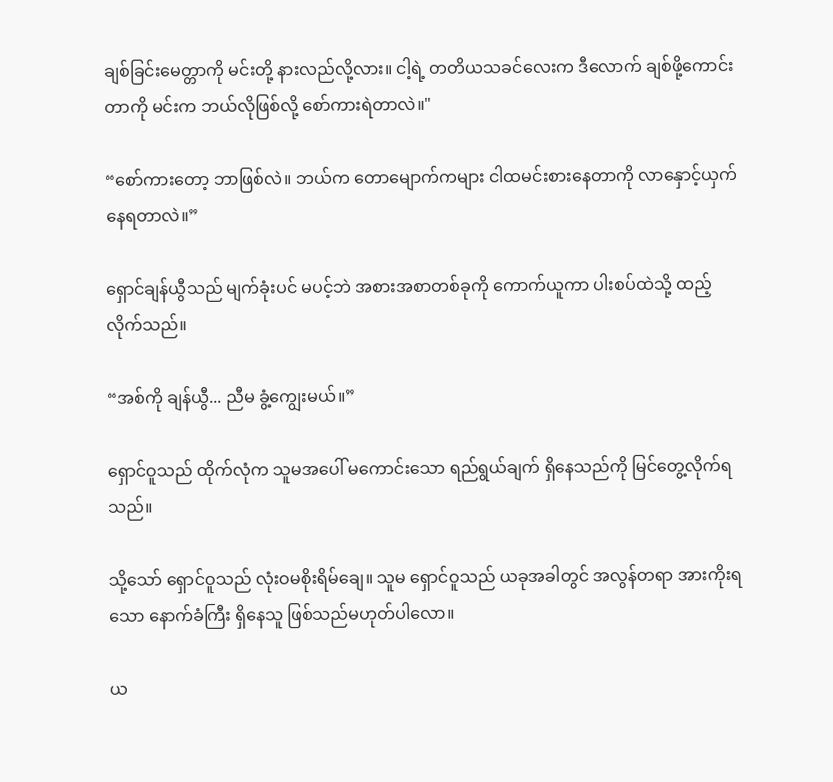ချစ်ခြင်းမေတ္တာကို မင်းတို့ နားလည်လို့လား။ ငါ့ရဲ့ တတိယသခင်လေးက ဒီလောက် ချစ်ဖို့ကောင်းတာကို မင်းက ဘယ်လိုဖြစ်လို့ စော်ကားရဲတာလဲ။"

“စော်ကားတော့ ဘာဖြစ်လဲ။ ဘယ်က တောမျောက်ကများ ငါထမင်းစားနေတာကို လာနှောင့်ယှက်နေရတာလဲ။”

ရှောင်ချန်ယွီသည် မျက်ခုံးပင် မပင့်ဘဲ အစားအစာတစ်ခုကို ကောက်ယူကာ ပါးစပ်ထဲသို့ ထည့်လိုက်သည်။

“အစ်ကို ချန်ယွီ... ညီမ ခွံ့ကျွေးမယ်။”

ရှောင်ဝူသည် ထိုက်လုံက သူမအပေါ် မကောင်းသော ရည်ရွယ်ချက် ရှိနေသည်ကို မြင်တွေ့လိုက်ရသည်။

သို့သော် ရှောင်ဝူသည် လုံးဝမစိုးရိမ်ချေ။ သူမ ရှောင်ဝူသည် ယခုအခါတွင် အလွန်တရာ အားကိုးရသော နောက်ခံကြီး ရှိနေသူ ဖြစ်သည်မဟုတ်ပါလော။

ယ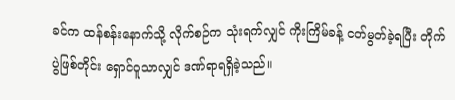ခင်က ထန်စန်းနောက်သို့ လိုက်စဉ်က သုံးရက်လျှင် ကိုးကြိမ်ခန့် ငတ်မွတ်ခဲ့ရပြီး တိုက်ပွဲဖြစ်တိုင်း ရှောင်ဝူသာလျှင် ဒဏ်ရာရရှိခဲ့သည်။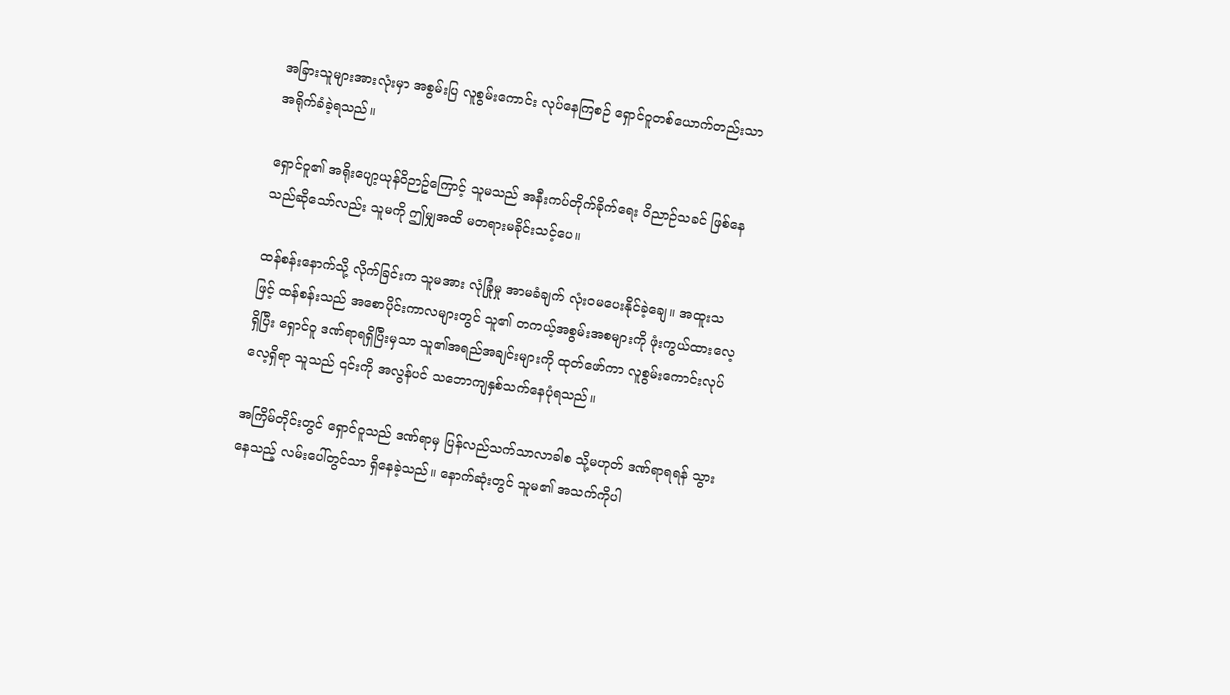အခြားသူများအားလုံးမှာ အစွမ်းပြ လူစွမ်းကောင်း လုပ်နေကြစဉ် ရှောင်ဝူတစ်ယောက်တည်းသာ အရိုက်ခံခဲ့ရသည်။

ရှောင်ဝူ၏ အရိုးပျော့ယုန်ဝိဉာဥ်ကြောင့် သူမသည် အနီးကပ်တိုက်ခိုက်ရေး ဝိညာဉ်သခင် ဖြစ်နေသည်ဆိုသော်လည်း သူမကို ဤမျှအထိ မတရားမခိုင်းသင့်ပေ။

ထန်စန်းနောက်သို့ လိုက်ခြင်းက သူမအား လုံခြုံမှု အာမခံချက် လုံးဝမပေးနိုင်ခဲ့ချေ။ အထူးသဖြင့် ထန်စန်းသည် အစောပိုင်းကာလများတွင် သူ၏ တကယ့်အစွမ်းအစများကို ဖုံးကွယ်ထားလေ့ရှိပြီး ရှောင်ဝူ ဒဏ်ရာရရှိပြီးမှသာ သူ၏အရည်အချင်းများကို ထုတ်ဖော်ကာ လူစွမ်းကောင်းလုပ်လေ့ရှိရာ သူသည် ၎င်းကို အလွန်ပင် သဘောကျနှစ်သက်နေပုံရသည်။

အကြိမ်တိုင်းတွင် ရှောင်ဝူသည် ဒဏ်ရာမှ ပြန်လည်သက်သာလာခါစ သို့မဟုတ် ဒဏ်ရာရရန် သွားနေသည့် လမ်းပေါ်တွင်သာ ရှိနေခဲ့သည်။ နောက်ဆုံးတွင် သူမ၏ အသက်ကိုပါ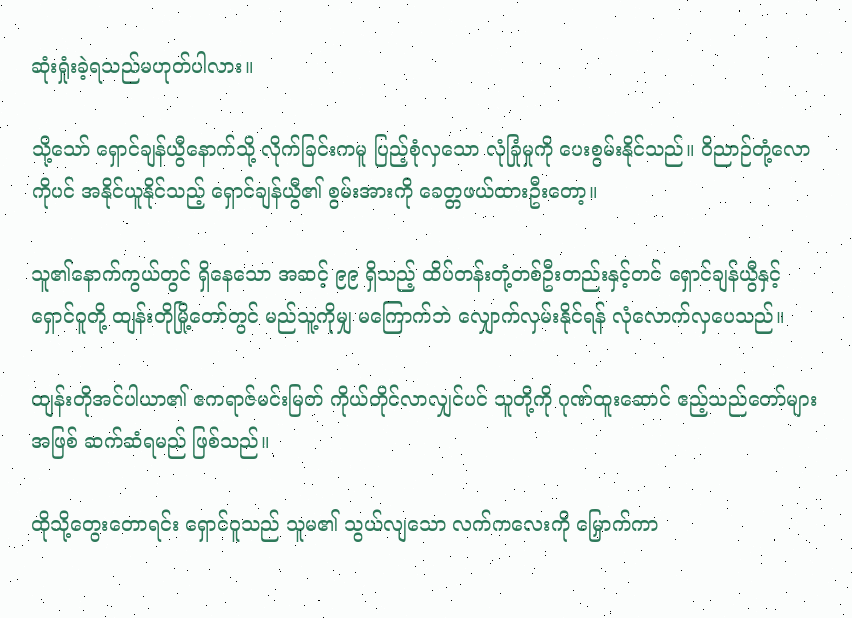ဆုံးရှုံးခဲ့ရသည်မဟုတ်ပါလား။

သို့သော် ရှောင်ချန်ယွီနောက်သို့ လိုက်ခြင်းကမူ ပြည့်စုံလှသော လုံခြုံမှုကို ပေးစွမ်းနိုင်သည်။ ဝိညာဉ်တုံ့လောကိုပင် အနိုင်ယူနိုင်သည့် ရှောင်ချန်ယွီ၏ စွမ်းအားကို ခေတ္တဖယ်ထားဦးတော့။

သူ၏နောက်ကွယ်တွင် ရှိနေသော အဆင့် ၉၉ ရှိသည့် ထိပ်တန်းတုံ့တစ်ဦးတည်းနှင့်တင် ရှောင်ချန်ယွီနှင့် ရှောင်ဝူတို့ ထျန်းတိုမြို့တော်တွင် မည်သူ့ကိုမျှ မကြောက်ဘဲ လျှောက်လှမ်းနိုင်ရန် လုံလောက်လှပေသည်။

ထျန်းတိုအင်ပါယာ၏ ဧကရာဇ်မင်းမြတ် ကိုယ်တိုင်လာလျှင်ပင် သူတို့ကို ဂုဏ်ထူးဆောင် ဧည့်သည်တော်များအဖြစ် ဆက်ဆံရမည် ဖြစ်သည်။

ထိုသို့တွေးတောရင်း ရှောင်ဝူသည် သူမ၏ သွယ်လျသော လက်ကလေးကို မြှောက်ကာ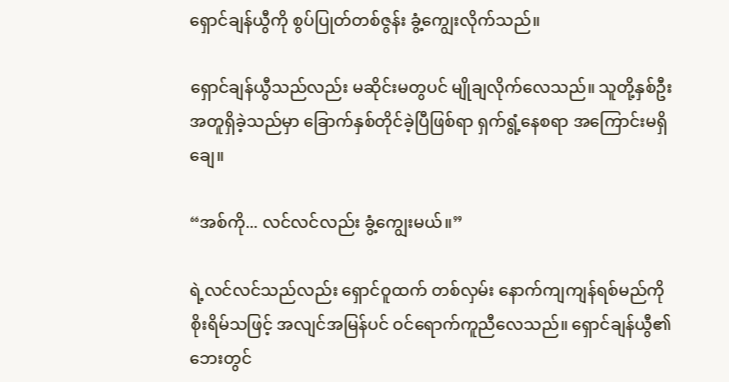ရှောင်ချန်ယွီကို စွပ်ပြုတ်တစ်ဇွန်း ခွံ့ကျွေးလိုက်သည်။

ရှောင်ချန်ယွီသည်လည်း မဆိုင်းမတွပင် မျိုချလိုက်လေသည်။ သူတို့နှစ်ဦး အတူရှိခဲ့သည်မှာ ခြောက်နှစ်တိုင်ခဲ့ပြီဖြစ်ရာ ရှက်ရွံ့နေစရာ အကြောင်းမရှိချေ။

“အစ်ကို... လင်လင်လည်း ခွံ့ကျွေးမယ်။”

ရဲ့လင်လင်သည်လည်း ရှောင်ဝူထက် တစ်လှမ်း နောက်ကျကျန်ရစ်မည်ကို စိုးရိမ်သဖြင့် အလျင်အမြန်ပင် ဝင်ရောက်ကူညီလေသည်။ ရှောင်ချန်ယွီ၏ ဘေးတွင်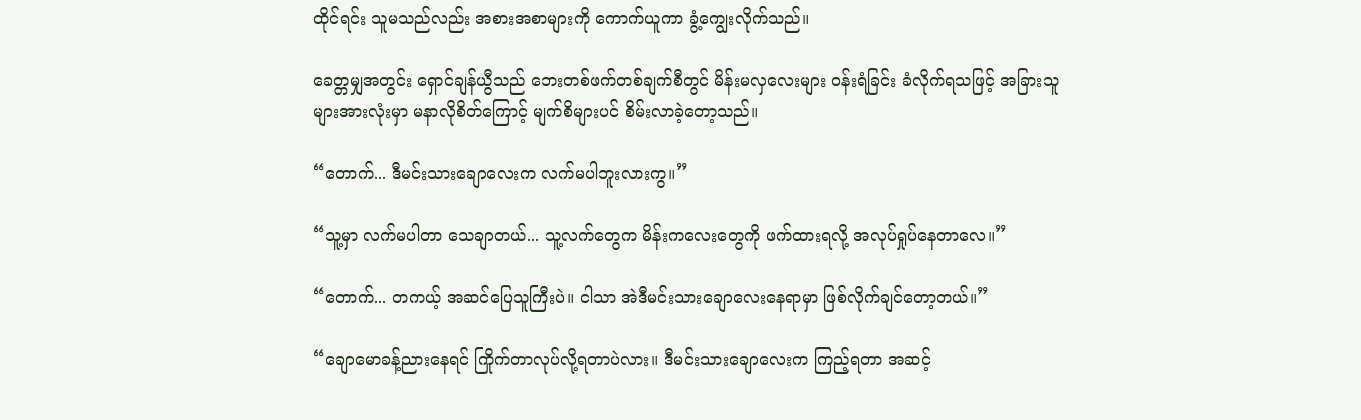ထိုင်ရင်း သူမသည်လည်း အစားအစာများကို ကောက်ယူကာ ခွံ့ကျွေးလိုက်သည်။

ခေတ္တမျှအတွင်း ရှောင်ချန်ယွီသည် ဘေးတစ်ဖက်တစ်ချက်စီတွင် မိန်းမလှလေးများ ဝန်းရံခြင်း ခံလိုက်ရသဖြင့် အခြားသူများအားလုံးမှာ မနာလိုစိတ်ကြောင့် မျက်စိများပင် စိမ်းလာခဲ့တော့သည်။

“တောက်... ဒီမင်းသားချောလေးက လက်မပါဘူးလားကွ။”

“သူ့မှာ လက်မပါတာ သေချာတယ်... သူ့လက်တွေက မိန်းကလေးတွေကို ဖက်ထားရလို့ အလုပ်ရှုပ်နေတာလေ။”

“တောက်... တကယ့် အဆင်ပြေသူကြီးပဲ။ ငါသာ အဲဒီမင်းသားချောလေးနေရာမှာ ဖြစ်လိုက်ချင်တော့တယ်။”

“ချောမောခန့်ညားနေရင် ကြိုက်တာလုပ်လို့ရတာပဲလား။ ဒီမင်းသားချောလေးက ကြည့်ရတာ အဆင့်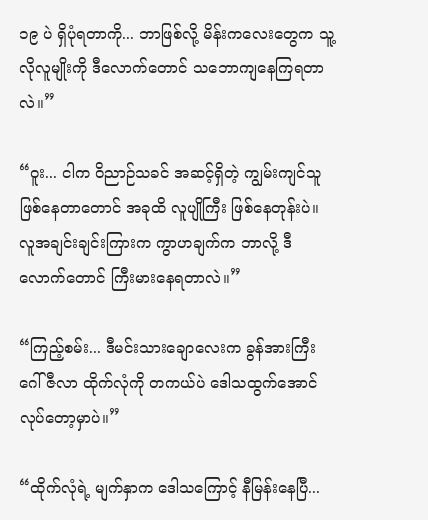၁၉ ပဲ ရှိပုံရတာကို... ဘာဖြစ်လို့ မိန်းကလေးတွေက သူ့လိုလူမျိုးကို ဒီလောက်တောင် သဘောကျနေကြရတာလဲ။”

“ဝူး... ငါက ဝိညာဉ်သခင် အဆင့်ရှိတဲ့ ကျွမ်းကျင်သူဖြစ်နေတာတောင် အခုထိ လူပျိုကြီး ဖြစ်နေတုန်းပဲ။ လူအချင်းချင်းကြားက ကွာဟချက်က ဘာလို့ ဒီလောက်တောင် ကြီးမားနေရတာလဲ။”

“ကြည့်စမ်း... ဒီမင်းသားချောလေးက ခွန်အားကြီး ဂေါ်ဇီလာ ထိုက်လုံကို တကယ်ပဲ ဒေါသထွက်အောင် လုပ်တော့မှာပဲ။”

“ထိုက်လုံရဲ့ မျက်နှာက ဒေါသကြောင့် နီမြန်းနေပြီ...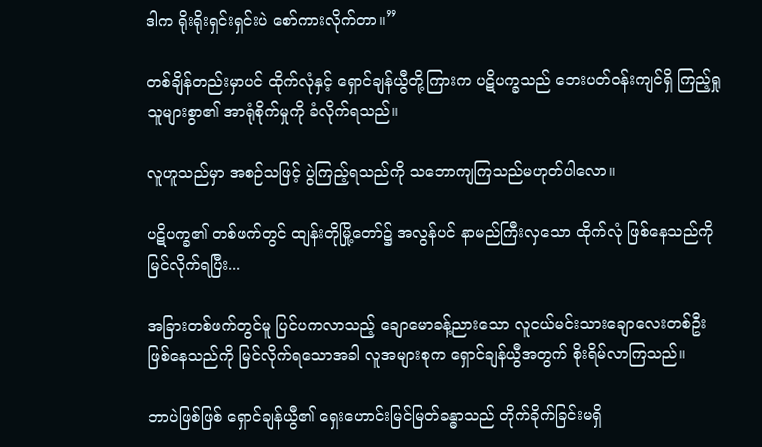ဒါက ရိုးရိုးရှင်းရှင်းပဲ စော်ကားလိုက်တာ။”

တစ်ချိန်တည်းမှာပင် ထိုက်လုံနှင့် ရှောင်ချန်ယွီတို့ကြားက ပဋိပက္ခသည် ဘေးပတ်ဝန်းကျင်ရှိ ကြည့်ရှုသူများစွာ၏ အာရုံစိုက်မှုကို ခံလိုက်ရသည်။

လူဟူသည်မှာ အစဉ်သဖြင့် ပွဲကြည့်ရသည်ကို သဘောကျကြသည်မဟုတ်ပါလော။

ပဋိပက္ခ၏ တစ်ဖက်တွင် ထျန်းတိုမြို့တော်၌ အလွန်ပင် နာမည်ကြီးလှသော ထိုက်လုံ ဖြစ်နေသည်ကို မြင်လိုက်ရပြီး...

အခြားတစ်ဖက်တွင်မူ ပြင်ပကလာသည့် ချောမောခန့်ညားသော လူငယ်မင်းသားချောလေးတစ်ဦး ဖြစ်နေသည်ကို မြင်လိုက်ရသောအခါ လူအများစုက ရှောင်ချန်ယွီအတွက် စိုးရိမ်လာကြသည်။

ဘာပဲဖြစ်ဖြစ် ရှောင်ချန်ယွီ၏ ရှေးဟောင်းမြင်မြတ်ခန္ဓာသည် တိုက်ခိုက်ခြင်းမရှိ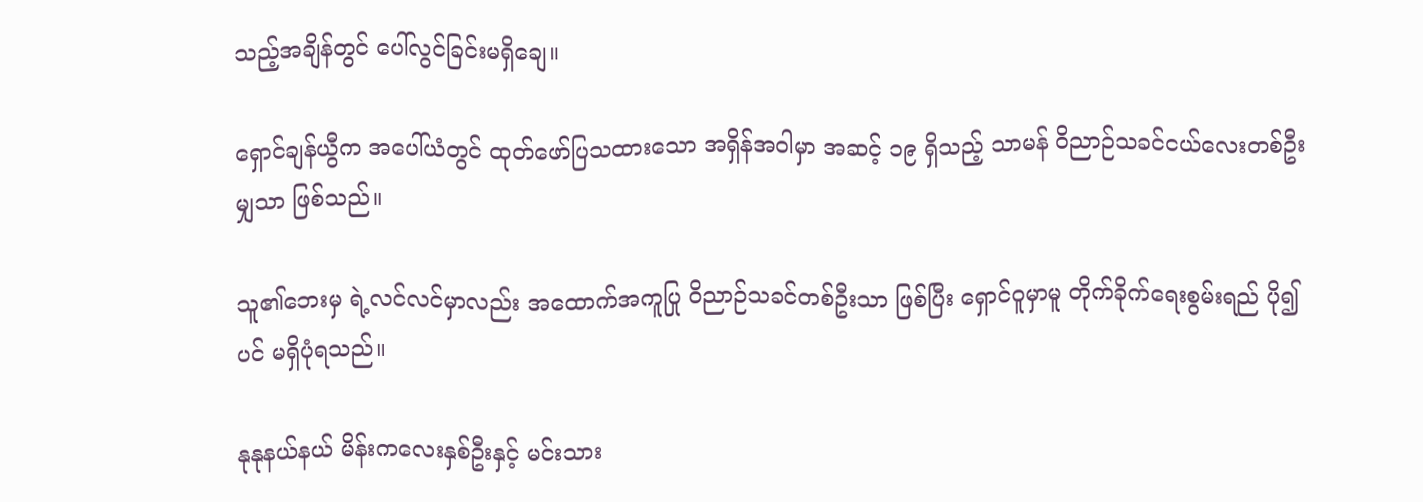သည့်အချိန်တွင် ပေါ်လွင်ခြင်းမရှိချေ။

ရှောင်ချန်ယွီက အပေါ်ယံတွင် ထုတ်ဖော်ပြသထားသော အရှိန်အဝါမှာ အဆင့် ၁၉ ရှိသည့် သာမန် ဝိညာဉ်သခင်ငယ်လေးတစ်ဦးမျှသာ ဖြစ်သည်။

သူ၏ဘေးမှ ရဲ့လင်လင်မှာလည်း အထောက်အကူပြု ဝိညာဉ်သခင်တစ်ဦးသာ ဖြစ်ပြီး ရှောင်ဝူမှာမူ တိုက်ခိုက်ရေးစွမ်းရည် ပို၍ပင် မရှိပုံရသည်။

နုနုနယ်နယ် မိန်းကလေးနှစ်ဦးနှင့် မင်းသား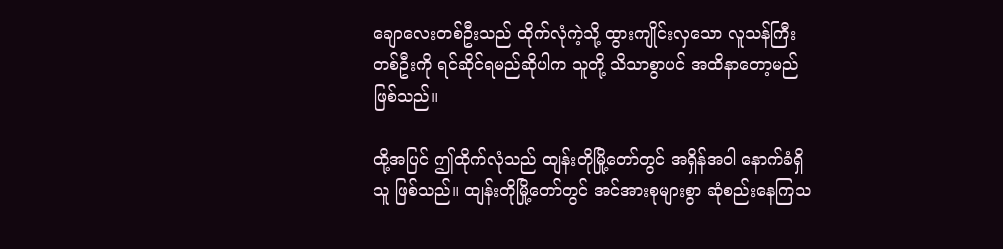ချောလေးတစ်ဦးသည် ထိုက်လုံကဲ့သို့ ထွားကျိုင်းလှသော လူသန်ကြီးတစ်ဦးကို ရင်ဆိုင်ရမည်ဆိုပါက သူတို့ သိသာစွာပင် အထိနာတော့မည် ဖြစ်သည်။

ထို့အပြင် ဤထိုက်လုံသည် ထျန်းတိုမြို့တော်တွင် အရှိန်အဝါ နောက်ခံရှိသူ ဖြစ်သည်။ ထျန်းတိုမြို့တော်တွင် အင်အားစုများစွာ ဆုံစည်းနေကြသ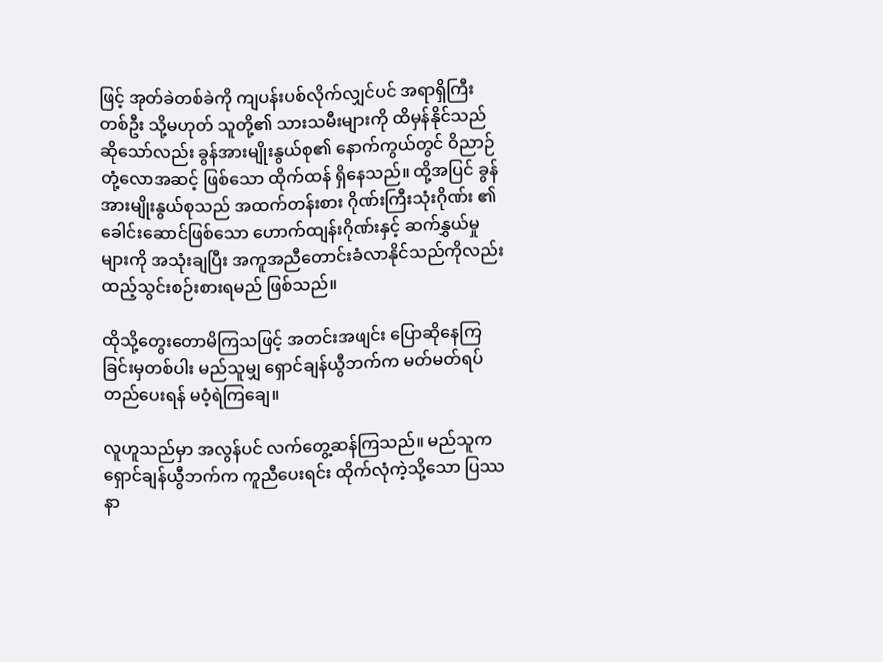ဖြင့် အုတ်ခဲတစ်ခဲကို ကျပန်းပစ်လိုက်လျှင်ပင် အရာရှိကြီးတစ်ဦး သို့မဟုတ် သူတို့၏ သားသမီးများကို ထိမှန်နိုင်သည်ဆိုသော်လည်း ခွန်အားမျိုးနွယ်စု၏ နောက်ကွယ်တွင် ဝိညာဉ်တုံ့လောအဆင့် ဖြစ်သော ထိုက်ထန် ရှိနေသည်။ ထို့အပြင် ခွန်အားမျိုးနွယ်စုသည် အထက်တန်းစား ဂိုဏ်းကြီးသုံးဂိုဏ်း ၏ ခေါင်းဆောင်ဖြစ်သော ဟောက်ထျန်းဂိုဏ်းနှင့် ဆက်နွှယ်မှုများကို အသုံးချပြီး အကူအညီတောင်းခံလာနိုင်သည်ကိုလည်း ထည့်သွင်းစဉ်းစားရမည် ဖြစ်သည်။

ထိုသို့တွေးတောမိကြသဖြင့် အတင်းအဖျင်း ပြောဆိုနေကြခြင်းမှတစ်ပါး မည်သူမျှ ရှောင်ချန်ယွီဘက်က မတ်မတ်ရပ်တည်ပေးရန် မဝံ့ရဲကြချေ။

လူဟူသည်မှာ အလွန်ပင် လက်တွေ့ဆန်ကြသည်။ မည်သူက ရှောင်ချန်ယွီဘက်က ကူညီပေးရင်း ထိုက်လုံကဲ့သို့သော ပြဿနာ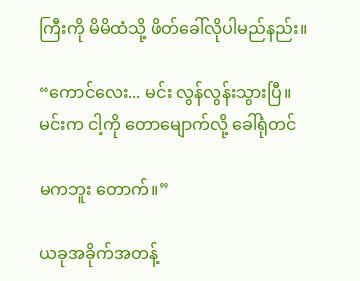ကြီးကို မိမိထံသို့ ဖိတ်ခေါ်လိုပါမည်နည်း။

“ကောင်လေး... မင်း လွန်လွန်းသွားပြီ။ မင်းက ငါ့ကို တောမျောက်လို့ ခေါ်ရုံတင်

မကဘူး တောက်။”

ယခုအခိုက်အတန့်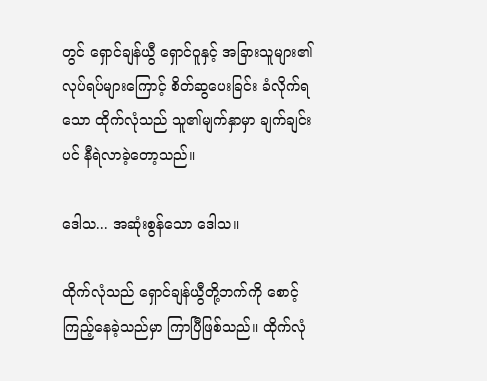တွင် ရှောင်ချန်ယွီ ရှောင်ဝူနှင့် အခြားသူများ၏ လုပ်ရပ်များကြောင့် စိတ်ဆွပေးခြင်း ခံလိုက်ရသော ထိုက်လုံသည် သူ၏မျက်နှာမှာ ချက်ချင်းပင် နီရဲလာခဲ့တော့သည်။

ဒေါသ... အဆုံးစွန်သော ဒေါသ။

ထိုက်လုံသည် ရှောင်ချန်ယွီတို့ဘက်ကို စောင့်ကြည့်နေခဲ့သည်မှာ ကြာပြီဖြစ်သည်။ ထိုက်လုံ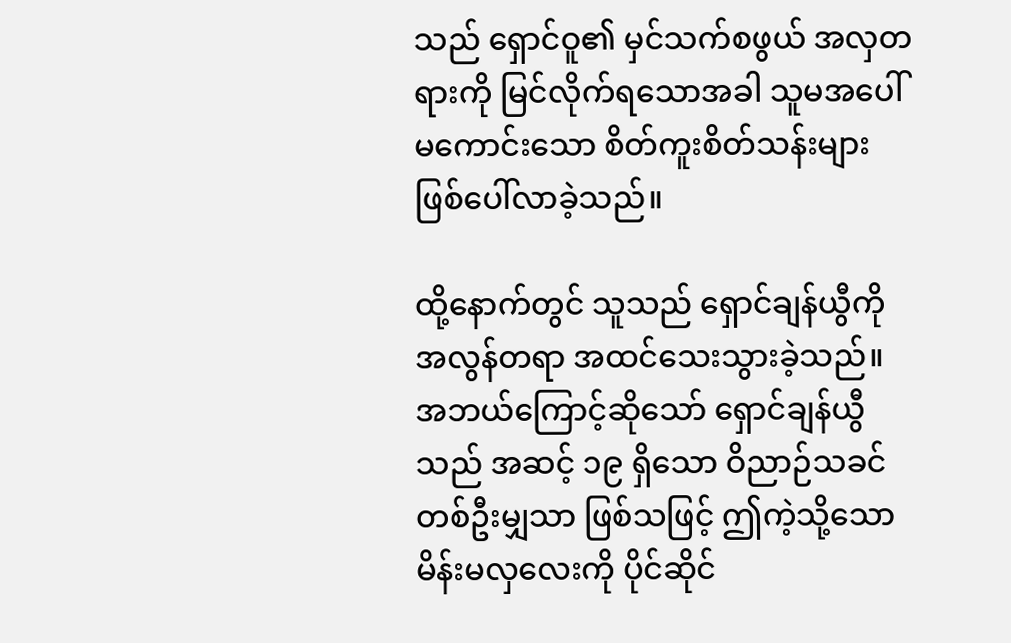သည် ရှောင်ဝူ၏ မှင်သက်စဖွယ် အလှတရားကို မြင်လိုက်ရသောအခါ သူမအပေါ် မကောင်းသော စိတ်ကူးစိတ်သန်းများ ဖြစ်ပေါ်လာခဲ့သည်။

ထို့နောက်တွင် သူသည် ရှောင်ချန်ယွီကို အလွန်တရာ အထင်သေးသွားခဲ့သည်။ အဘယ်ကြောင့်ဆိုသော် ရှောင်ချန်ယွီသည် အဆင့် ၁၉ ရှိသော ဝိညာဉ်သခင်တစ်ဦးမျှသာ ဖြစ်သဖြင့် ဤကဲ့သို့သော မိန်းမလှလေးကို ပိုင်ဆိုင်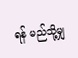ရန် မည်သို့မျှ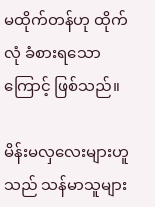မထိုက်တန်ဟု ထိုက်လုံ ခံစားရသောကြောင့် ဖြစ်သည်။

မိန်းမလှလေးများဟူသည် သန်မာသူများ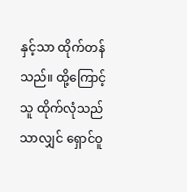နှင့်သာ ထိုက်တန်သည်။ ထို့ကြောင့် သူ ထိုက်လုံသည်သာလျှင် ရှောင်ဝူ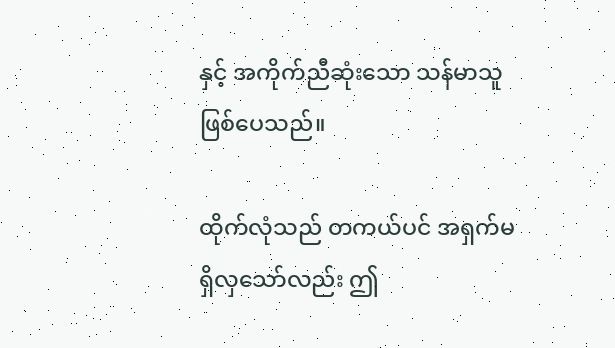နှင့် အကိုက်ညီဆုံးသော သန်မာသူ ဖြစ်ပေသည်။

ထိုက်လုံသည် တကယ်ပင် အရှက်မရှိလှသော်လည်း ဤ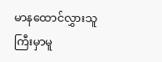မာနထောင်လွှားသူကြီးမှာမူ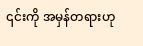၎င်းကို အမှန်တရားဟု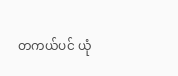တကယ်ပင် ယုံ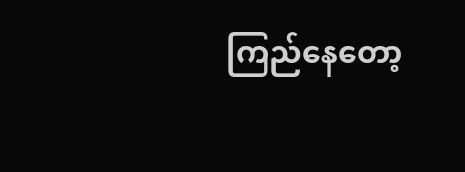ကြည်နေတော့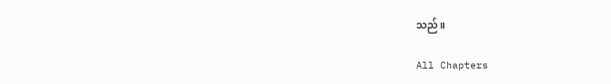သည်။

All Chapters